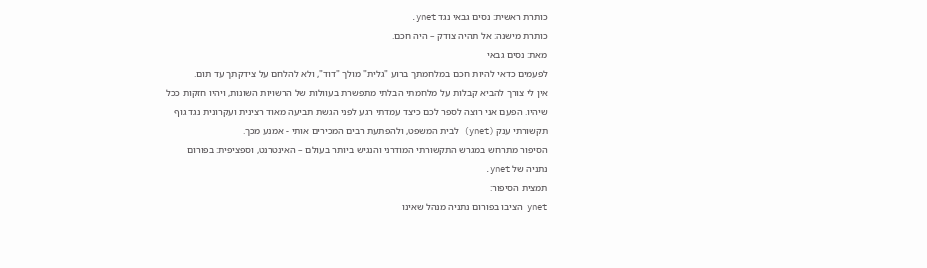כותרת ראשית: נסים גבאי נגד ynet.
כותרת מישנה: אל תהיה צודק – היה חכם.
מאת: נסים גבאי
לפעמים כדאי להיות חכם במלחמתך ברוע "גלית" מולך "דוד", ולא להלחם על צידקתך עד תום.
אין לי צורך להביא קבלות על מלחמתי הבלתי מתפשרת בעוולות של הרשויות השונות, ויהיו חזקות ככל שיהיו. הפעם אני רוצה לספר לכם כיצד עמדתי רגע לפני הגשת תביעה מאוד רצינית ועקרונית נגד גוף תקשורתי ענק (ynet) לבית המשפט, ולהפתעת רבים המכירים אותי - אמנע מכך.
הסיפור מתרחש במגרש התקשורתי המודרני והנגיש ביותר בעולם – האינטרנט, וספציפית: בפורום נתניה של ynet.
תמצית הסיפור:
ynet הציבו בפורום נתניה מנהל שאינו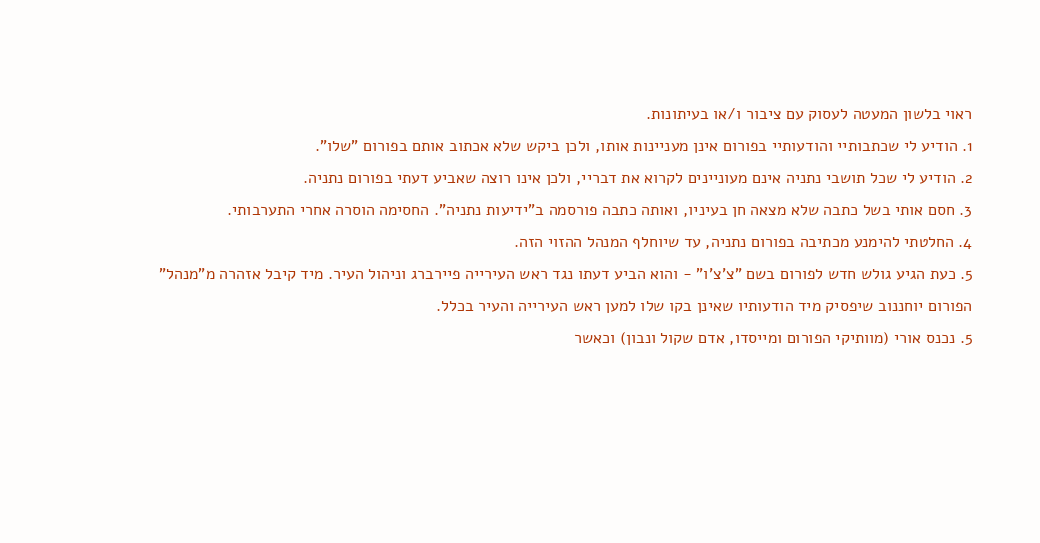ראוי בלשון המעטה לעסוק עם ציבור ו/או בעיתונות.
1. הודיע לי שכתבותיי והודעותיי בפורום אינן מעניינות אותו, ולכן ביקש שלא אכתוב אותם בפורום "שלו".
2. הודיע לי שכל תושבי נתניה אינם מעוניינים לקרוא את דבריי, ולכן אינו רוצה שאביע דעתי בפורום נתניה.
3. חסם אותי בשל כתבה שלא מצאה חן בעיניו, ואותה כתבה פורסמה ב"ידיעות נתניה". החסימה הוסרה אחרי התערבותי.
4. החלטתי להימנע מכתיבה בפורום נתניה, עד שיוחלף המנהל ההזוי הזה.
5. כעת הגיע גולש חדש לפורום בשם "צ'צ'ו" - והוא הביע דעתו נגד ראש העירייה פיירברג וניהול העיר. מיד קיבל אזהרה מ"מנהל" הפורום יוחננוב שיפסיק מיד הודעותיו שאינן בקו שלו למען ראש העירייה והעיר בכלל.
5. נכנס אורי (מוותיקי הפורום ומייסדו, אדם שקול ונבון) וכאשר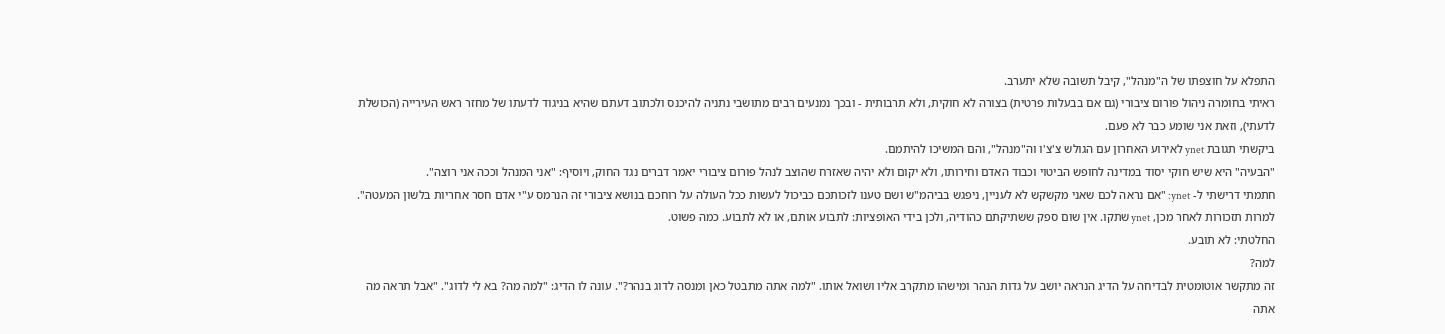התפלא על חוצפתו של ה"מנהל", קיבל תשובה שלא יתערב.
ראיתי בחומרה ניהול פורום ציבורי (גם אם בבעלות פרטית) בצורה לא חוקית, ולא תרבותית - ובכך נמנעים רבים מתושבי נתניה להיכנס ולכתוב דעתם שהיא בניגוד לדעתו של מחזר ראש העירייה (הכושלת לדעתי), וזאת אני שומע כבר לא פעם.
ביקשתי תגובת ynet לאירוע האחרון עם הגולש צ'צ'ו וה"מנהל", והם המשיכו להיתמם.
"הבעיה" היא שיש חוקי יסוד במדינה לחופש הביטוי וכבוד האדם וחירותו, ולא יקום ולא יהיה שאזרח שהוצב לנהל פורום ציבורי יאמר דברים נגד החוק, ויוסיף: "אני המנהל וככה אני רוצה".
חתמתי דרישתי ל- ynet: "אם נראה לכם שאני מקשקש לא לעניין, ניפגש בביהמ"ש ושם טענו לזכותכם כביכול לעשות ככל העולה על רוחכם בנושא ציבורי זה הנרמס ע"י אדם חסר אחריות בלשון המעטה".
למרות תזכורות לאחר מכן, ynet שתקו. אין שום ספק ששתיקתם כהודיה, ולכן בידי האופציות: לתבוע אותם, או לא לתבוע. כמה פשוט.
החלטתי: לא תובע.
למה?
זה מתקשר אוטומטית לבדיחה על הדיג הנראה יושב על גדות הנהר ומישהו מתקרב אליו ושואל אותו. "למה אתה מתבטל כאן ומנסה לדוג בנהר?". עונה לו הדיג: "למה מה? בא לי לדוג". "אבל תראה מה אתה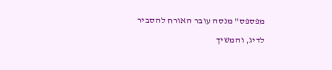מפספס" מנסה עובר האורח להסביר לדיג, והמשיך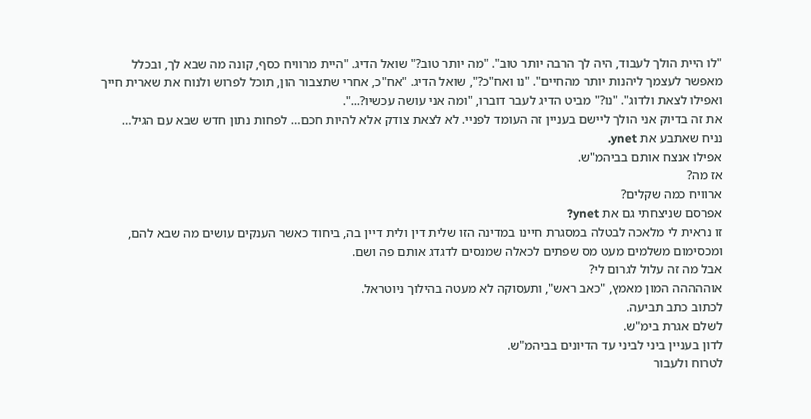"לו היית הולך לעבוד, היה לך הרבה יותר טוב". "מה יותר טוב?" שואל הדיג. "היית מרוויח כסף, קונה מה שבא לך, ובכלל מאפשר לעצמך ליהנות יותר מהחיים". "נו ואח"כ?", שואל הדיג. "אח"כ, אחרי שתצבור הון, תוכל לפרוש ולנוח את שארית חייך ואפילו לצאת ולדוג". "נו?" מביט הדיג לעבר דוברו, "ומה אני עושה עכשיו?...".
את זה בדיוק אני הולך ליישם בעניין זה העומד לפניי. לא לצאת צודק אלא להיות חכם… לפחות נתון חדש שבא עם הגיל…
נניח שאתבע את ynet.
אפילו אנצח אותם בביהמ"ש.
אז מה?
ארוויח כמה שקלים?
אפרסם שניצחתי גם את ynet?
זו נראית לי מלאכה לבטלה במסגרת חיינו במדינה הזו שלית דין ולית דיין בה, ביחוד כאשר הענקים עושים מה שבא להם, ומכסימום משלמים מעט מס שפתים לכאלה שמנסים לדגדג אותם פה ושם.
אבל מה זה עלול לגרום לי?
אוההההה המון מאמץ, "כאב ראש", ותעסוקה לא מעטה בהילוך ניוטראל.
לכתוב כתב תביעה.
לשלם אגרת בימ"ש.
לדון בעניין ביני לביני עד הדיונים בביהמ"ש.
לטרוח ולעבור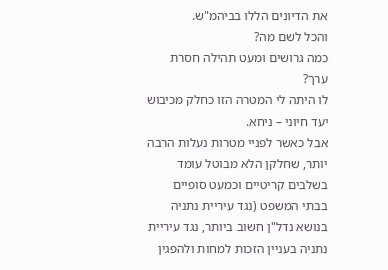את הדיונים הללו בביהמ"ש.
והכל לשם מה?
כמה גרושים ומעט תהילה חסרת ערך?
לו היתה לי המטרה הזו כחלק מכיבוש יעד חיוני – ניחא.
אבל כאשר לפניי מטרות נעלות הרבה יותר, שחלקן הלא מבוטל עומד בשלבים קריטיים וכמעט סופיים בבתי המשפט (נגד עיריית נתניה בנושא נדל"ן חשוב ביותר, נגד עיריית נתניה בעניין הזכות למחות ולהפגין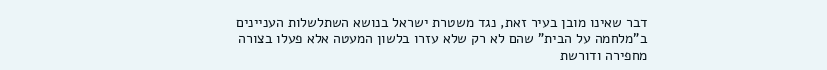דבר שאינו מובן בעיר זאת, נגד משטרת ישראל בנושא השתלשלות העניינים ב"מלחמה על הבית" שהם לא רק שלא עזרו בלשון המעטה אלא פעלו בצורה מחפירה ודורשת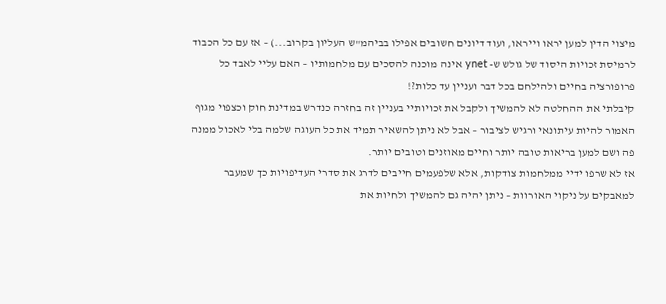מיצוי הדין למען יראו וייראו, ועוד דיונים חשובים אפילו בביהמ"ש העליון בקרוב...) – אז עם כל הכבוד לרמיסת זכויות היסוד של גולש ש- ynet אינה מוכנה להסכים עם מלחמותיו – האם עליי לאבד כל פרופורציה בחיים ולהילחם בכל דבר ועניין עד כלות?!
קיבלתי את ההחלטה לא להמשיך ולקבל את זכויותיי בעניין זה בחזרה כנדרש במדינת חוק וכצפוי מגוף האמור להיות עיתונאי ורגיש לציבור – אבל לא ניתן להשאיר תמיד את כל העוגה שלמה בלי לאכול ממנה פה ושם למען בריאות טובה יותר וחיים מאוזנים וטובים יותר.
אז לא שרפו ידיי ממלחמות צודקות, אלא שלפעמים חייבים לדרג את סדרי העדיפויות כך שמעבר למאבקים על ניקוי האורוות – ניתן יהיה גם להמשיך ולחיות את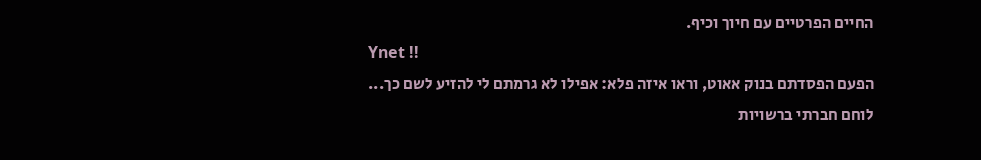החיים הפרטיים עם חיוך וכיף.
Ynet !!
הפעם הפסדתם בנוק אאוט, וראו איזה פלא: אפילו לא גרמתם לי להזיע לשם כך...
לוחם חברתי ברשויות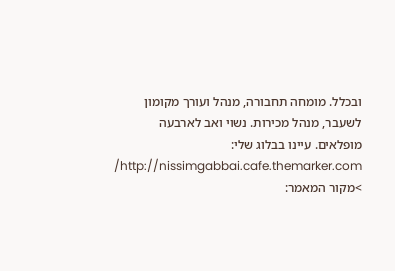ובכלל. מומחה תחבורה, מנהל ועורך מקומון לשעבר, מנהל מכירות. נשוי ואב לארבעה מופלאים. עיינו בבלוג שלי: http://nissimgabbai.cafe.themarker.com/
>מקור המאמר: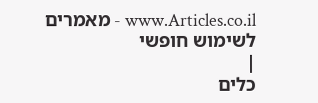www.Articles.co.il - מאמרים לשימוש חופשי
|
כלים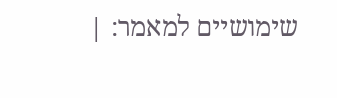שימושיים למאמר: |